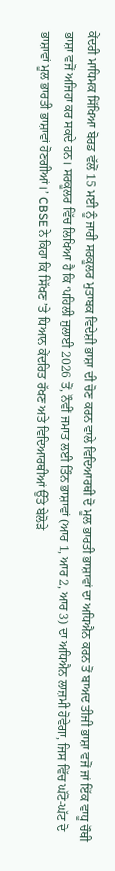ਕੇਂਦਰੀ ਮਾਧਿਮਕ ਸਿੱਖਿਆ ਬੋਰਡ ਵੱਲੋਂ 15 ਮਈ ਨੂੰ ਜਾਰੀ ਸਰਕੂਲਰ ਮੁਤਾਬਕ ਵਿਦੇਸ਼ੀ ਭਾਸ਼ਾ ਦੀ ਚੋਣ ਕਰਨ ਵਾਲੇ ਵਿਦਿਆਰਥੀ ਦੋ ਮੂਲ ਭਾਰਤੀ ਭਾਸ਼ਾਵਾਂ ਦਾ ਅਧਿਐਨ ਕਰਨ ਤੋਂ ਬਾਅਦ ਤੀਜੀ ਭਾਸ਼ਾ ਵਜੋਂ ਜਾਂ ਇੱਕ ਵਾਧੂ ਚੌਥੀ ਭਾਸ਼ਾ ਵਜੋਂ ਅਜਿਹਾ ਕਰ ਸਕਦੇ ਹਨ। ਸਰਕੂਲਰ ਵਿੱਚ ਲਿਖਿਆ ਹੈ ਕਿ ‘ਪਹਿਲੀ ਜੁਲਾਈ 2026 ਤੋਂ, ਨੌਵੀਂ ਜਮਾਤ ਲਈ ਤਿੰਨ ਭਾਸ਼ਾਵਾਂ (ਆਰ 1, ਆਰ 2, ਆਰ 3) ਦਾ ਅਧਿਐਨ ਲਾਜ਼ਮੀ ਹੋਵੇਗਾ, ਜਿਸ ਵਿੱਚ ਘੱਟੋ-ਘੱਟ ਦੋ ਭਾਸ਼ਾਵਾਂ ਮੂਲ ਭਾਰਤੀ ਭਾਸ਼ਾਵਾਂ ਹੋਣਗੀਆਂ।’ CBSE ਨੇ ਕਿਹਾ ਕਿ ਸਿੱਖਣ ’ਤੇ ਧਿਆਨ ਕੇਂਦਰਿਤ ਰੱਖਣ ਅਤੇ ਵਿਦਿਆਰਥੀਆਂ ਉੱਤੇ ਬੇਲੋੜੇ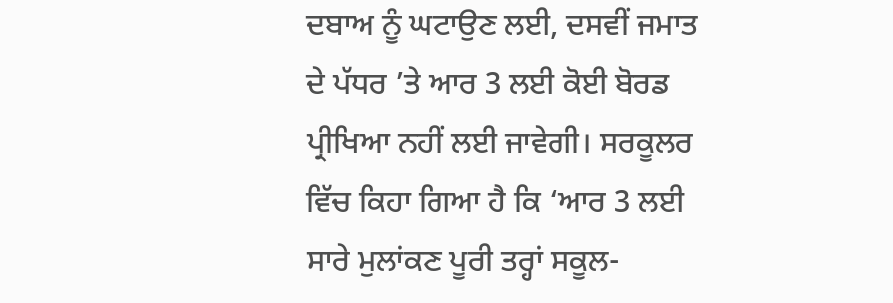ਦਬਾਅ ਨੂੰ ਘਟਾਉਣ ਲਈ, ਦਸਵੀਂ ਜਮਾਤ ਦੇ ਪੱਧਰ ’ਤੇ ਆਰ 3 ਲਈ ਕੋਈ ਬੋਰਡ ਪ੍ਰੀਖਿਆ ਨਹੀਂ ਲਈ ਜਾਵੇਗੀ। ਸਰਕੂਲਰ ਵਿੱਚ ਕਿਹਾ ਗਿਆ ਹੈ ਕਿ ‘ਆਰ 3 ਲਈ ਸਾਰੇ ਮੁਲਾਂਕਣ ਪੂਰੀ ਤਰ੍ਹਾਂ ਸਕੂਲ-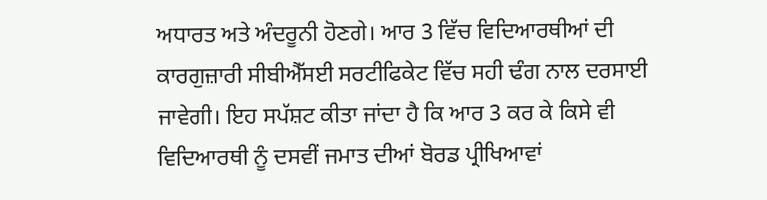ਅਧਾਰਤ ਅਤੇ ਅੰਦਰੂਨੀ ਹੋਣਗੇ। ਆਰ 3 ਵਿੱਚ ਵਿਦਿਆਰਥੀਆਂ ਦੀ ਕਾਰਗੁਜ਼ਾਰੀ ਸੀਬੀਐੱਸਈ ਸਰਟੀਫਿਕੇਟ ਵਿੱਚ ਸਹੀ ਢੰਗ ਨਾਲ ਦਰਸਾਈ ਜਾਵੇਗੀ। ਇਹ ਸਪੱਸ਼ਟ ਕੀਤਾ ਜਾਂਦਾ ਹੈ ਕਿ ਆਰ 3 ਕਰ ਕੇ ਕਿਸੇ ਵੀ ਵਿਦਿਆਰਥੀ ਨੂੰ ਦਸਵੀਂ ਜਮਾਤ ਦੀਆਂ ਬੋਰਡ ਪ੍ਰੀਖਿਆਵਾਂ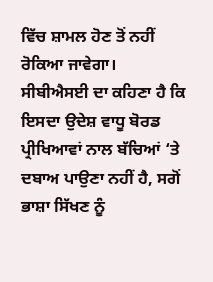ਵਿੱਚ ਸ਼ਾਮਲ ਹੋਣ ਤੋਂ ਨਹੀਂ ਰੋਕਿਆ ਜਾਵੇਗਾ।
ਸੀਬੀਐਸਈ ਦਾ ਕਹਿਣਾ ਹੈ ਕਿ ਇਸਦਾ ਉਦੇਸ਼ ਵਾਧੂ ਬੋਰਡ ਪ੍ਰੀਖਿਆਵਾਂ ਨਾਲ ਬੱਚਿਆਂ ‘ਤੇ ਦਬਾਅ ਪਾਉਣਾ ਨਹੀਂ ਹੈ, ਸਗੋਂ ਭਾਸ਼ਾ ਸਿੱਖਣ ਨੂੰ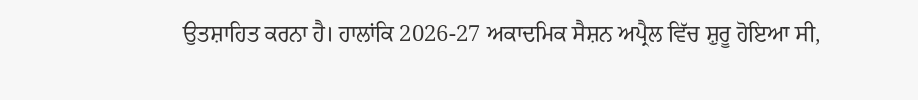ਉਤਸ਼ਾਹਿਤ ਕਰਨਾ ਹੈ। ਹਾਲਾਂਕਿ 2026-27 ਅਕਾਦਮਿਕ ਸੈਸ਼ਨ ਅਪ੍ਰੈਲ ਵਿੱਚ ਸ਼ੁਰੂ ਹੋਇਆ ਸੀ,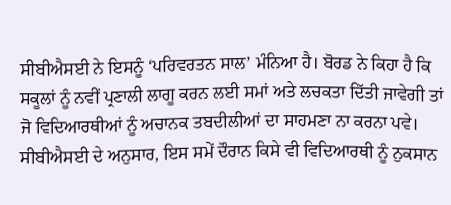ਸੀਬੀਐਸਈ ਨੇ ਇਸਨੂੰ ‘ਪਰਿਵਰਤਨ ਸਾਲ’ ਮੰਨਿਆ ਹੈ। ਬੋਰਡ ਨੇ ਕਿਹਾ ਹੈ ਕਿ ਸਕੂਲਾਂ ਨੂੰ ਨਵੀਂ ਪ੍ਰਣਾਲੀ ਲਾਗੂ ਕਰਨ ਲਈ ਸਮਾਂ ਅਤੇ ਲਚਕਤਾ ਦਿੱਤੀ ਜਾਵੇਗੀ ਤਾਂ ਜੋ ਵਿਦਿਆਰਥੀਆਂ ਨੂੰ ਅਚਾਨਕ ਤਬਦੀਲੀਆਂ ਦਾ ਸਾਹਮਣਾ ਨਾ ਕਰਨਾ ਪਵੇ। ਸੀਬੀਐਸਈ ਦੇ ਅਨੁਸਾਰ, ਇਸ ਸਮੇਂ ਦੌਰਾਨ ਕਿਸੇ ਵੀ ਵਿਦਿਆਰਥੀ ਨੂੰ ਨੁਕਸਾਨ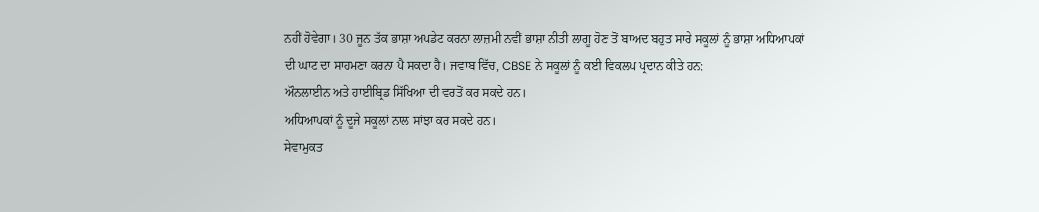ਨਹੀਂ ਹੋਵੇਗਾ। 30 ਜੂਨ ਤੱਕ ਭਾਸ਼ਾ ਅਪਡੇਟ ਕਰਨਾ ਲਾਜ਼ਮੀ ਨਵੀਂ ਭਾਸ਼ਾ ਨੀਤੀ ਲਾਗੂ ਹੋਣ ਤੋਂ ਬਾਅਦ ਬਹੁਤ ਸਾਰੇ ਸਕੂਲਾਂ ਨੂੰ ਭਾਸ਼ਾ ਅਧਿਆਪਕਾਂ ਦੀ ਘਾਟ ਦਾ ਸਾਹਮਣਾ ਕਰਨਾ ਪੈ ਸਕਦਾ ਹੈ। ਜਵਾਬ ਵਿੱਚ, CBSE ਨੇ ਸਕੂਲਾਂ ਨੂੰ ਕਈ ਵਿਕਲਪ ਪ੍ਰਦਾਨ ਕੀਤੇ ਹਨ:
ਔਨਲਾਈਨ ਅਤੇ ਹਾਈਬ੍ਰਿਡ ਸਿੱਖਿਆ ਦੀ ਵਰਤੋਂ ਕਰ ਸਕਦੇ ਹਨ।
ਅਧਿਆਪਕਾਂ ਨੂੰ ਦੂਜੇ ਸਕੂਲਾਂ ਨਾਲ ਸਾਂਝਾ ਕਰ ਸਕਦੇ ਹਨ।
ਸੇਵਾਮੁਕਤ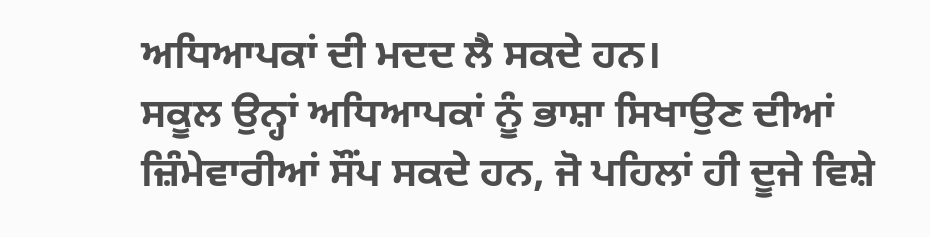ਅਧਿਆਪਕਾਂ ਦੀ ਮਦਦ ਲੈ ਸਕਦੇ ਹਨ।
ਸਕੂਲ ਉਨ੍ਹਾਂ ਅਧਿਆਪਕਾਂ ਨੂੰ ਭਾਸ਼ਾ ਸਿਖਾਉਣ ਦੀਆਂ ਜ਼ਿੰਮੇਵਾਰੀਆਂ ਸੌਂਪ ਸਕਦੇ ਹਨ, ਜੋ ਪਹਿਲਾਂ ਹੀ ਦੂਜੇ ਵਿਸ਼ੇ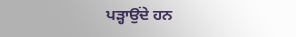ਪੜ੍ਹਾਉਂਦੇ ਹਨ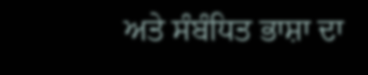ਅਤੇ ਸੰਬੰਧਿਤ ਭਾਸ਼ਾ ਦਾ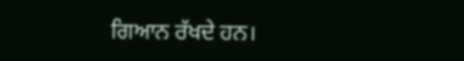ਗਿਆਨ ਰੱਖਦੇ ਹਨ।